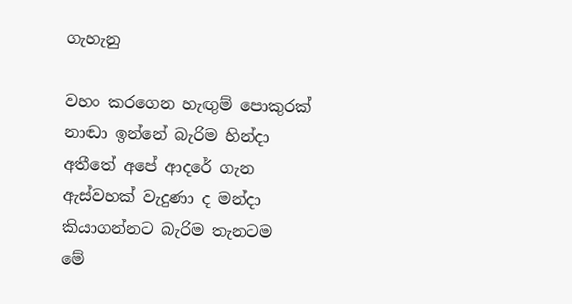ගැහැනු

වහං කරගෙන හැඟුම් පොකුරක්
නාඬා ඉන්නේ බැරිම හින්දා
අතීතේ අපේ ආදරේ ගැන
ඇස්වහක් වැදුණා ද මන්දා
කියාගන්නට බැරිම තැනටම
මේ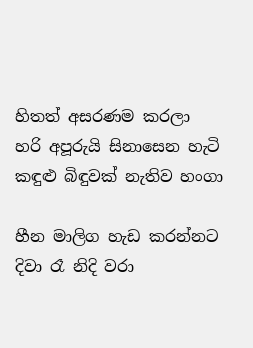හිතත් අසරණම කරලා
හරි අපූරුයි සිනාසෙන හැටි
කඳුළු බිඳුවක් නැතිව හංගා

හීන මාලිග හැඩ කරන්නට
දිවා රෑ නිදි වරා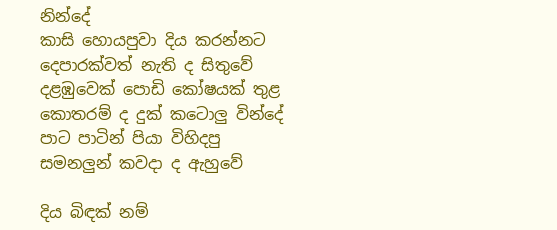නින්දේ
කාසි හොයපුවා දිය කරන්නට
දෙපාරක්වත් නැති ද සිතුවේ
දළඹුවෙක් පොඩි කෝෂයක් තුළ
කොතරම් ද දුක් කටොලු වින්දේ
පාට පාටින් පියා විහිදපු
සමනලුන් කවදා ද ඇහුවේ

දිය බිඳක් නම්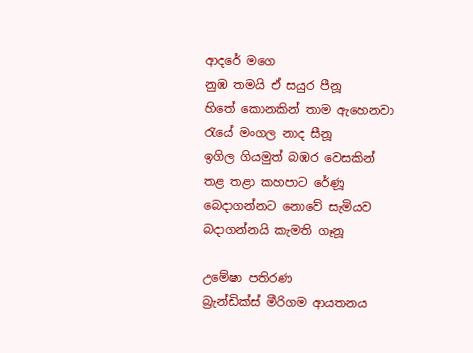ආදරේ මගෙ
නුඹ තමයි ඒ සයුර පීනූ
හිතේ කොනකින් තාම ඇහෙනවා
රැයේ මංගල නාද සීනූ
ඉගිල ගියමුත් බඹර වෙසකින්
තළ තළා කහපාට රේණූ
බෙදාගන්නට නොවේ සැමියව
බදාගන්නයි කැමති ගෑනූ

උමේෂා පතිරණ
බ්‍රැන්ඩික්ස් මීරිගම ආයතනය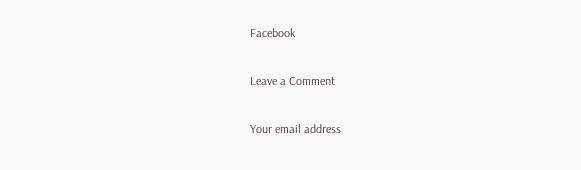Facebook

Leave a Comment

Your email address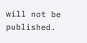will not be published.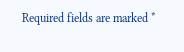Required fields are marked *